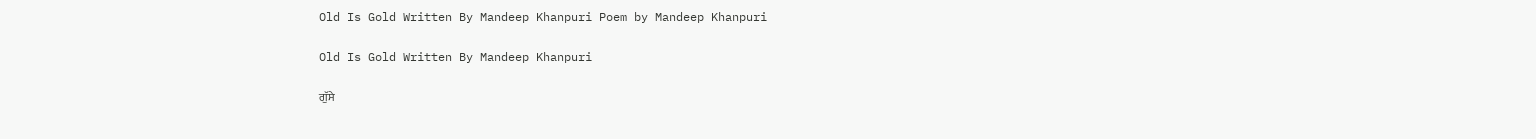Old Is Gold Written By Mandeep Khanpuri Poem by Mandeep Khanpuri

Old Is Gold Written By Mandeep Khanpuri

ਗੁੱਸੇ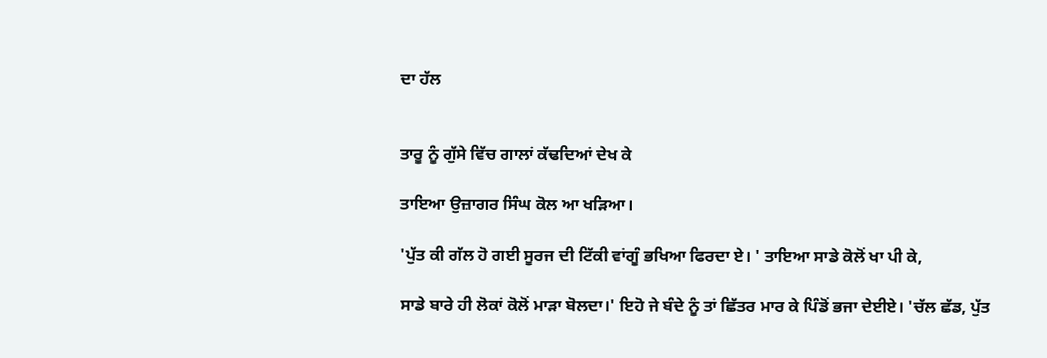ਦਾ ਹੱਲ


ਤਾਰੂ ਨੂੰ ਗੁੱਸੇ ਵਿੱਚ ਗਾਲਾਂ ਕੱਢਦਿਆਂ ਦੇਖ ਕੇ

ਤਾਇਆ ਉਜ਼ਾਗਰ ਸਿੰਘ ਕੋਲ ਆ ਖੜਿਆ।

'ਪੁੱਤ ਕੀ ਗੱਲ ਹੋ ਗਈ ਸੂਰਜ ਦੀ ਟਿੱਕੀ ਵਾਂਗੂੰ ਭਖਿਆ ਫਿਰਦਾ ਏ। ' ਤਾਇਆ ਸਾਡੇ ਕੋਲੋਂ ਖਾ ਪੀ ਕੇ,

ਸਾਡੇ ਬਾਰੇ ਹੀ ਲੋਕਾਂ ਕੋਲੋਂ ਮਾੜਾ ਬੋਲਦਾ।' ਇਹੋ ਜੇ ਬੰਦੇ ਨੂੰ ਤਾਂ ਛਿੱਤਰ ਮਾਰ ਕੇ ਪਿੰਡੋਂ ਭਜਾ ਦੇਈਏ। 'ਚੱਲ ਛੱਡ, ਪੁੱਤ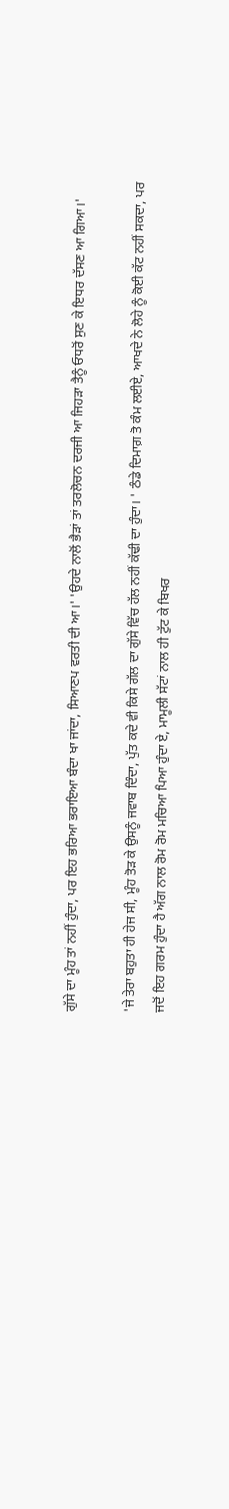ਗੁੱਸੇ ਦਾ ਮੂੰਹ ਤਾਂ ਨਹੀਂ ਹੁੰਦਾ, ਪਰ ਇਹ ਭਰਿਆ ਭਰਾਇਆ ਬੰਦਾ ਖਾ ਜਾਂਦਾ, ਸਿਆਣਪ ਵਰਤੀ ਦੀ ਆ।' 'ਉਹਦੇ ਨਾਲੋਂ ਭੈੜਾਂ ਤਾਂ ਤਰਲੋਚਨ ਦਰਜੀ ਆ ਜਿਹੜਾ ਤੈਨੂੰ ਓਧਰੋਂ ਸੁਣ ਕੇ ਇਧਰ ਦੱਸਣ ਆ ਗਿਆ।'

'ਜੇ ਤੇਰਾ ਬਹੁਤਾ ਹੀ ਹੇਜ ਸੀ, ਮੂੰਹ ਤੋੜ ਕੇ ਉਸਨੂੰ ਜਵਾਬ ਦਿੰਦਾ, ਪੁੱਤ ਕਦੇ ਵੀ ਕਿਸੇ ਗੱਲ ਦਾ ਗੁੱਸੇ ਵਿੱਚ ਹੱਲ ਨਹੀਂ ਕੱਢੀ ਦਾ ਹੁੰਦਾ। ' ਠੰਡੇ ਦਿਮਾਗ਼ ਤੋ ਕੰਮ ਲਈਏ, ਆਖਦੇ ਨੇ ਲੋਹੇ ਨੂੰ ਕੋਈ ਕੱਟ ਨਹੀਂ ਸਕਦਾ, ਪਰ ਜਦੋਂ ਇਹ ਗਰਮ ਹੁੰਦਾ ਹੈ ਅੱਗ ਨਾਲ ਰੋਮ ਰੋਮ ਮਚਿਆ ਪਿਆ ਹੁੰਦਾ ਏ, ਮਾਮੂਲੀ ਸੱਟਾਂ ਨਾਲ ਹੀ ਟੁੱਟ ਕੇ ਬਿਖਰ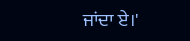ਜਾਂਦਾ ਏ।'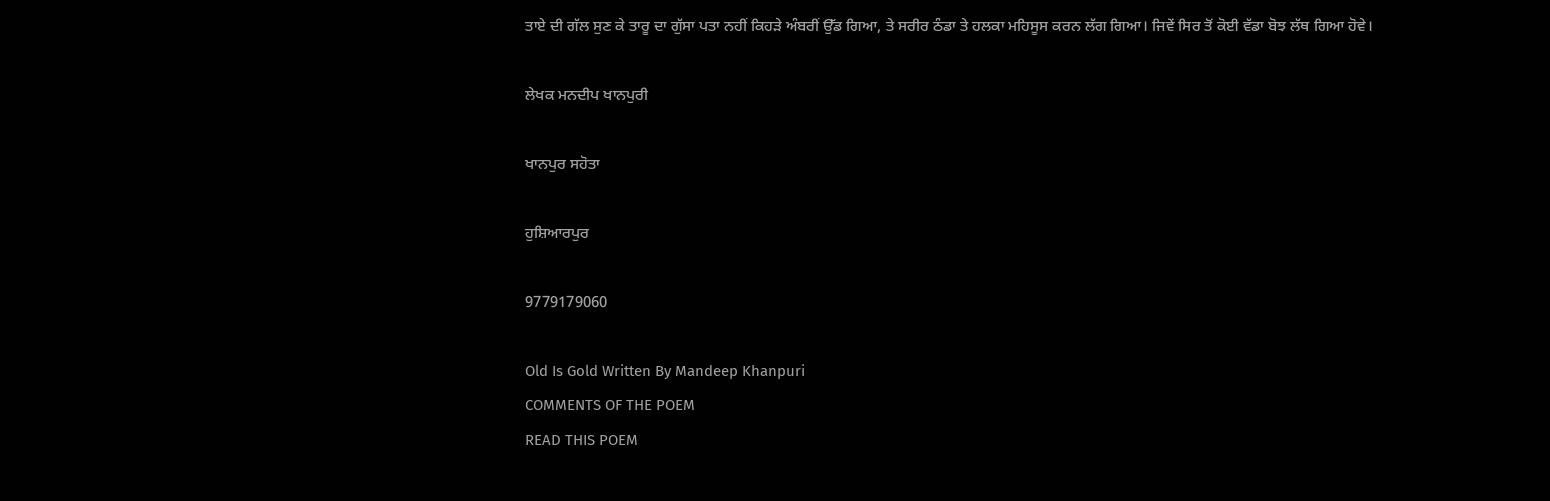ਤਾਏ ਦੀ ਗੱਲ ਸੁਣ ਕੇ ਤਾਰੂ ਦਾ ਗੁੱਸਾ ਪਤਾ ਨਹੀਂ ਕਿਹੜੇ ਅੰਬਰੀਂ ਉੱਡ ਗਿਆ, ਤੇ ਸਰੀਰ ਠੰਡਾ ਤੇ ਹਲਕਾ ਮਹਿਸੂਸ ਕਰਨ ਲੱਗ ਗਿਆ। ਜਿਵੇਂ ਸਿਰ ਤੋਂ ਕੋਈ ਵੱਡਾ ਬੋਝ ਲੱਥ ਗਿਆ ਹੋਵੇ।

ਲੇਖਕ ਮਨਦੀਪ ਖਾਨਪੁਰੀ

ਖਾਨਪੁਰ ਸਹੋਤਾ

ਹੁਸ਼ਿਆਰਪੁਰ

9779179060

Old Is Gold Written By Mandeep Khanpuri
COMMENTS OF THE POEM
READ THIS POEM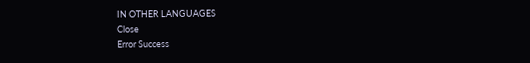IN OTHER LANGUAGES
Close
Error Success